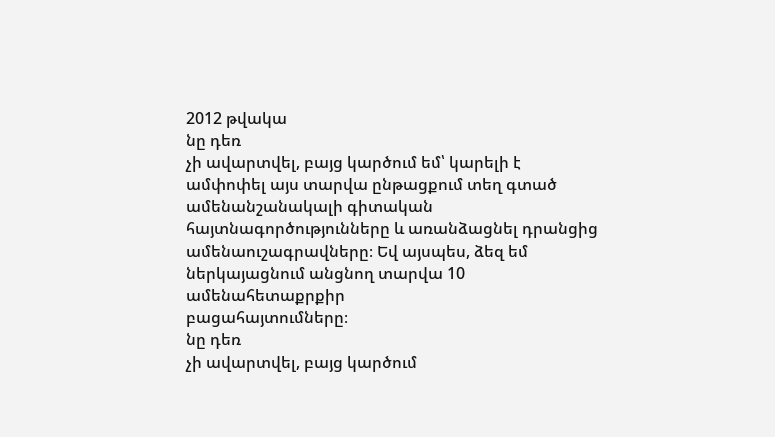2012 թվակա
նը դեռ
չի ավարտվել, բայց կարծում եմ՝ կարելի է ամփոփել այս տարվա ընթացքում տեղ գտած
ամենանշանակալի գիտական հայտնագործությունները և առանձացնել դրանցից
ամենաուշագրավները։ Եվ այսպես, ձեզ եմ ներկայացնում անցնող տարվա 10 ամենահետաքրքիր
բացահայտումները։
նը դեռ
չի ավարտվել, բայց կարծում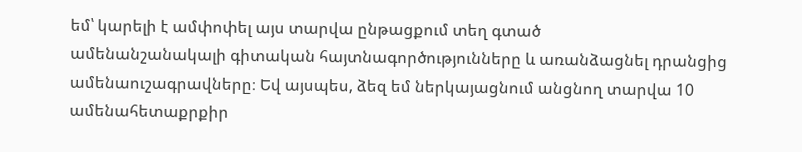եմ՝ կարելի է ամփոփել այս տարվա ընթացքում տեղ գտած
ամենանշանակալի գիտական հայտնագործությունները և առանձացնել դրանցից
ամենաուշագրավները։ Եվ այսպես, ձեզ եմ ներկայացնում անցնող տարվա 10 ամենահետաքրքիր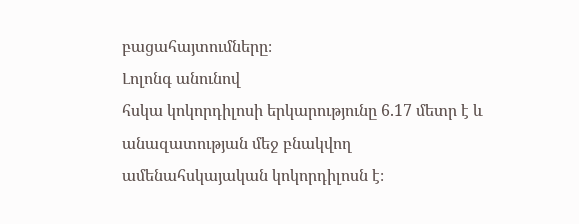բացահայտումները։
Լոլոնգ անունով
հսկա կոկորդիլոսի երկարությունը 6.17 մետր է և անազատության մեջ բնակվող
ամենահսկայական կոկորդիլոսն է։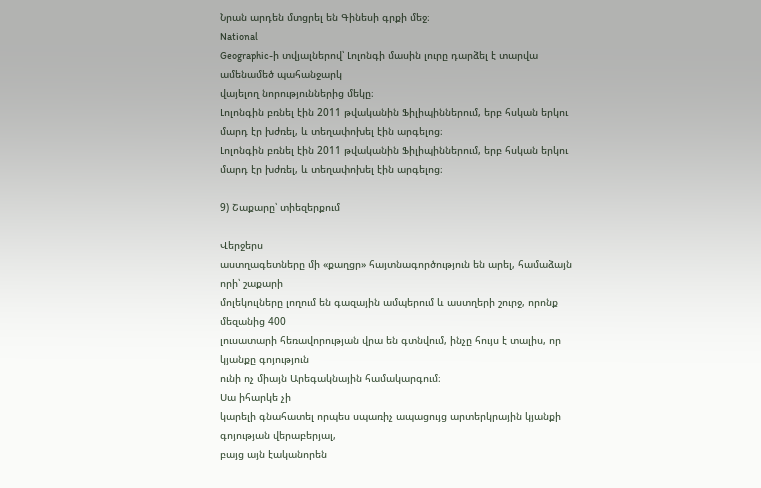Նրան արդեն մտցրել են Գինեսի գրքի մեջ։
National
Geographic-ի տվյալներով՝ Լոլոնգի մասին լուրը դարձել է տարվա ամենամեծ պահանջարկ
վայելող նորություններից մեկը։
Լոլոնգին բռնել էին 2011 թվականին Ֆիլիպիններում, երբ հսկան երկու մարդ էր խժռել, և տեղափոխել էին արգելոց։
Լոլոնգին բռնել էին 2011 թվականին Ֆիլիպիններում, երբ հսկան երկու մարդ էր խժռել, և տեղափոխել էին արգելոց։

9) Շաքարը՝ տիեզերքում

Վերջերս
աստղագետները մի «քաղցր» հայտնագործություն են արել, համաձայն որի՝ շաքարի
մոլեկուլները լողում են գազային ամպերում և աստղերի շուրջ, որոնք մեզանից 400
լուսատարի հեռավորության վրա են գտնվում, ինչը հույս է տալիս, որ կյանքը գոյություն
ունի ոչ միայն Արեգակնային համակարգում։
Սա իհարկե չի
կարելի գնահատել որպես սպառիչ ապացույց արտերկրային կյանքի գոյության վերաբերյալ,
բայց այն էականորեն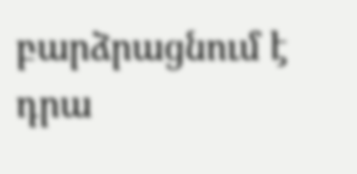բարձրացնում է դրա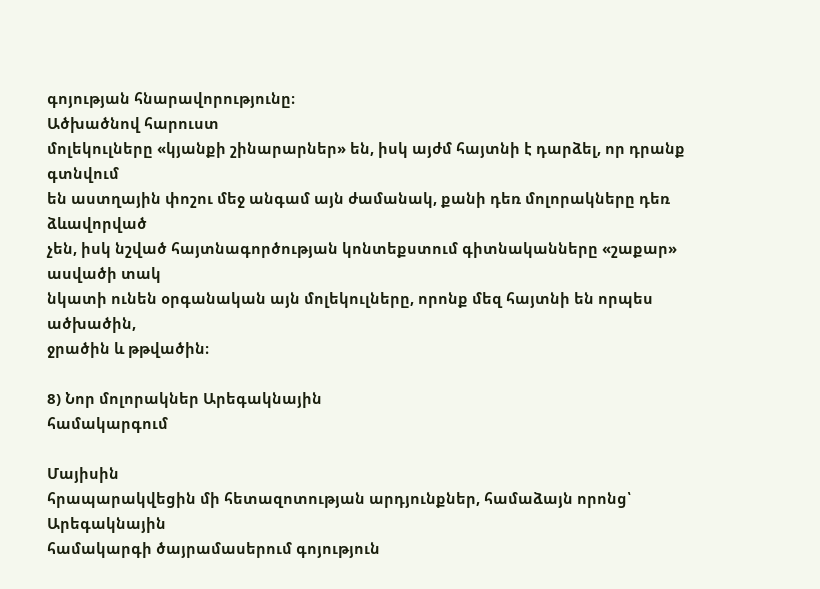գոյության հնարավորությունը։
Ածխածնով հարուստ
մոլեկուլները «կյանքի շինարարներ» են, իսկ այժմ հայտնի է դարձել, որ դրանք գտնվում
են աստղային փոշու մեջ անգամ այն ժամանակ, քանի դեռ մոլորակները դեռ ձևավորված
չեն, իսկ նշված հայտնագործության կոնտեքստում գիտնականները «շաքար» ասվածի տակ
նկատի ունեն օրգանական այն մոլեկուլները, որոնք մեզ հայտնի են որպես ածխածին,
ջրածին և թթվածին։

8) Նոր մոլորակներ Արեգակնային
համակարգում

Մայիսին
հրապարակվեցին մի հետազոտության արդյունքներ, համաձայն որոնց՝ Արեգակնային
համակարգի ծայրամասերում գոյություն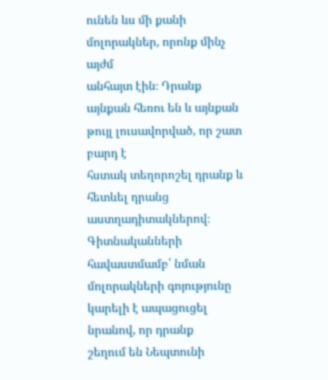ունեն ևս մի քանի մոլորակներ, որոնք մինչ այժմ
անհայտ էին։ Դրանք այնքան հեռու են և այնքան թույլ լուսավորված, որ շատ բարդ է
հստակ տեղորոշել դրանք և հետևել դրանց աստղադիտակներով։
Գիտնականների
հավաստմամբ՝ նման մոլորակների գոյությունը կարելի է ապացուցել նրանով, որ դրանք
շեղում են Նեպտունի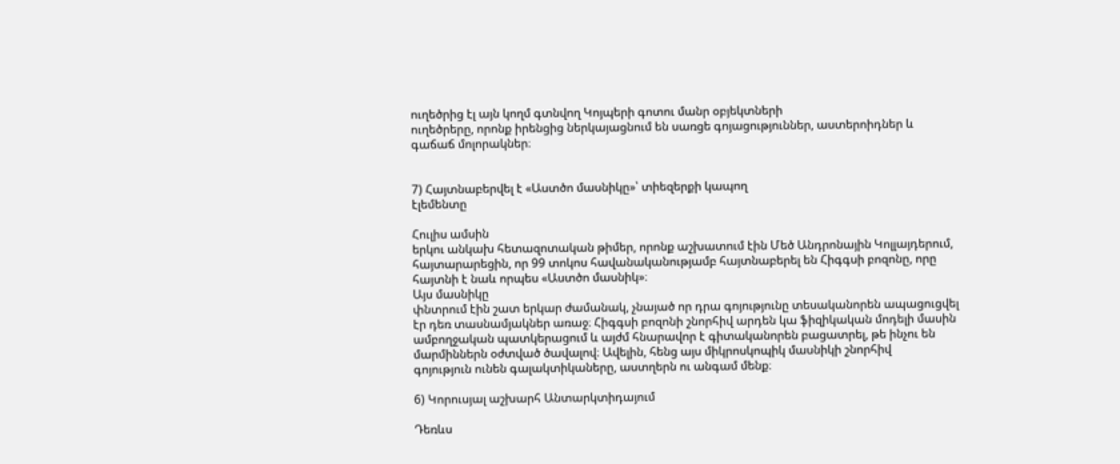ուղեծրից էլ այն կողմ գտնվող Կոյպերի գոտու մանր օբյեկտների
ուղեծրերը, որոնք իրենցից ներկայացնում են սառցե գոյացություններ, աստերոիդներ և
գաճաճ մոլորակներ։


7) Հայտնաբերվել է «Աստծո մասնիկը»՝ տիեզերքի կապող
էլեմենտը

Հուլիս ամսին
երկու անկախ հետազոտական թիմեր, որոնք աշխատում էին Մեծ Անդրոնային Կոլլայդերում,
հայտարարեցին, որ 99 տոկոս հավանականությամբ հայտնաբերել են Հիգգսի բոզոնը, որը
հայտնի է նաև որպես «Աստծո մասնիկ»։
Այս մասնիկը
փնտրում էին շատ երկար ժամանակ, չնայած որ դրա գոյությունը տեսականորեն ապացուցվել
էր դեռ տասնամյակներ առաջ։ Հիգգսի բոզոնի շնորհիվ արդեն կա ֆիզիկական մոդելի մասին
ամբողջական պատկերացում և այժմ հնարավոր է գիտականորեն բացատրել, թե ինչու են
մարմիններն օժտված ծավալով։ Ավելին, հենց այս միկրոսկոպիկ մասնիկի շնորհիվ
գոյություն ունեն գալակտիկաները, աստղերն ու անգամ մենք։

6) Կորուսյալ աշխարհ Անտարկտիդայում

Դեռևս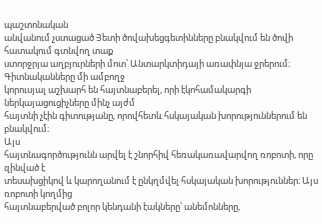պաշտոնական
անվանում չստացած Յետի ծովախեցգետինները բնակվում են ծովի հատակում գտնվող տաք
ստորջրյա աղբյուրների մոտ՝ Անտարկտիդայի առափնյա ջրերում։ Գիտնականները մի ամբողջ
կորուսյալ աշխարհ են հայտնաբերել, որի էկոհամակարգի ներկայացուցիչները մինչ այժմ
հայտնի չէին գիտությանը, որովհետև հսկայական խորություններում են
բնակվում։
Այս
հայտնագործությունն արվել է շնորհիվ հեռակառավարվող ռոբոտի, որը զինված է
տեսախցիկով և կարողանում է ընկղմվել հսկայական խորություններ։ Այս ռոբոտի կողմից
հայտնաբերված բոլոր կենդանի էակները՝ անեմոնները,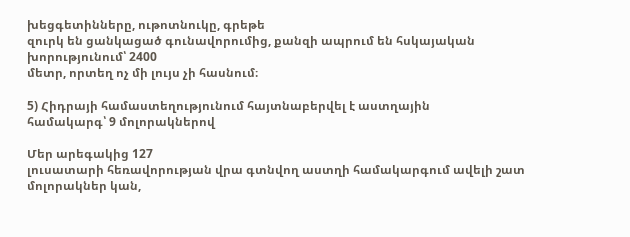խեցգետինները, ութոտնուկը, գրեթե
զուրկ են ցանկացած գունավորումից, քանզի ապրում են հսկայական խորությունում՝ 2400
մետր, որտեղ ոչ մի լույս չի հասնում։

5) Հիդրայի համաստեղությունում հայտնաբերվել է աստղային
համակարգ՝ 9 մոլորակներով

Մեր արեգակից 127
լուսատարի հեռավորության վրա գտնվող աստղի համակարգում ավելի շատ մոլորակներ կան,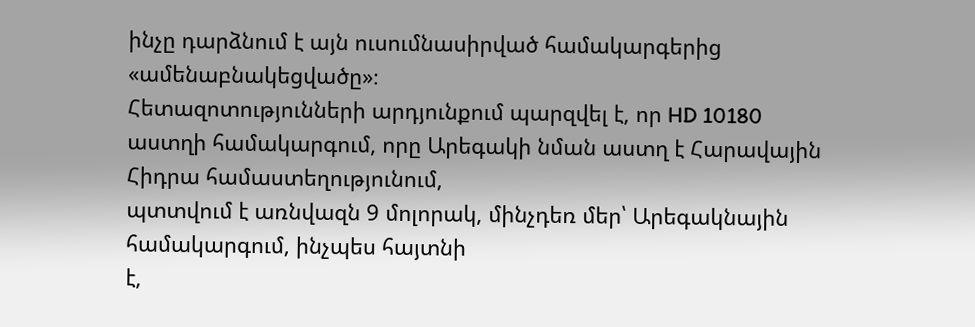ինչը դարձնում է այն ուսումնասիրված համակարգերից «ամենաբնակեցվածը»։
Հետազոտությունների արդյունքում պարզվել է, որ HD 10180
աստղի համակարգում, որը Արեգակի նման աստղ է Հարավային Հիդրա համաստեղությունում,
պտտվում է առնվազն 9 մոլորակ, մինչդեռ մեր՝ Արեգակնային համակարգում, ինչպես հայտնի
է,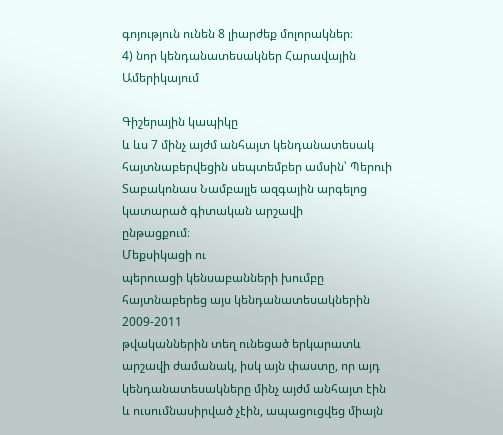գոյություն ունեն 8 լիարժեք մոլորակներ։
4) նոր կենդանատեսակներ Հարավային Ամերիկայում

Գիշերային կապիկը
և ևս 7 մինչ այժմ անհայտ կենդանատեսակ հայտնաբերվեցին սեպտեմբեր ամսին՝ Պերուի
Տաբակոնաս Նամբալլե ազգային արգելոց կատարած գիտական արշավի
ընթացքում։
Մեքսիկացի ու
պերուացի կենսաբանների խումբը հայտնաբերեց այս կենդանատեսակներին 2009-2011
թվականներին տեղ ունեցած երկարատև արշավի ժամանակ, իսկ այն փաստը, որ այդ
կենդանատեսակները մինչ այժմ անհայտ էին և ուսումնասիրված չէին, ապացուցվեց միայն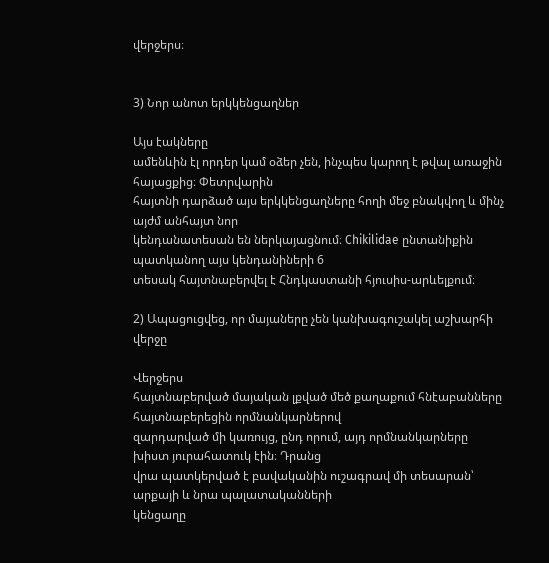վերջերս։


3) Նոր անոտ երկկենցաղներ

Այս էակները
ամենևին էլ որդեր կամ օձեր չեն, ինչպես կարող է թվալ առաջին հայացքից։ Փետրվարին
հայտնի դարձած այս երկկենցաղները հողի մեջ բնակվող և մինչ այժմ անհայտ նոր
կենդանատեսան են ներկայացնում։ Chikilidae ընտանիքին պատկանող այս կենդանիների 6
տեսակ հայտնաբերվել է Հնդկաստանի հյուսիս-արևելքում։

2) Ապացուցվեց, որ մայաները չեն կանխագուշակել աշխարհի
վերջը

Վերջերս
հայտնաբերված մայական լքված մեծ քաղաքում հնէաբանները հայտնաբերեցին որմնանկարներով
զարդարված մի կառույց, ընդ որում, այդ որմնանկարները խիստ յուրահատուկ էին։ Դրանց
վրա պատկերված է բավականին ուշագրավ մի տեսարան՝ արքայի և նրա պալատականների
կենցաղը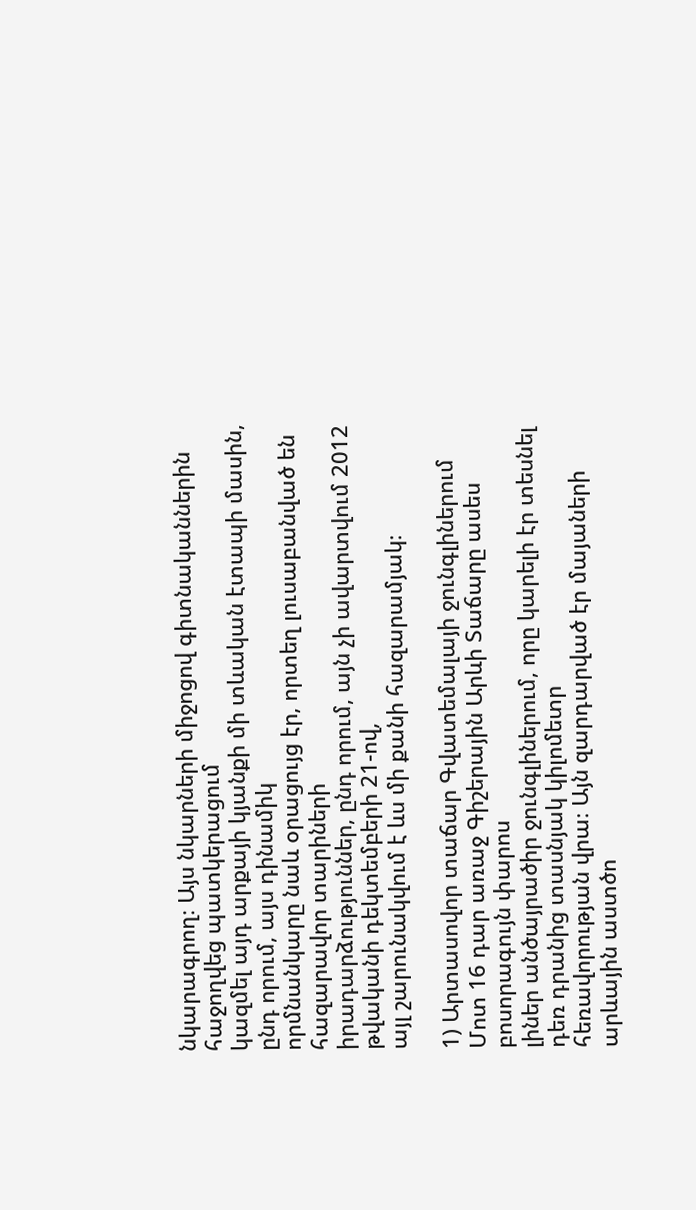նկարագրող։ Այս նկարների միջոցով գիտնականներին հաջողվեց պատկերացում
կազմել այդ արքայի կյանքի մի տևական էտապի մասին, ընդ որում, այս դինամիկ
որմնանկարը նաև օրացույց էր, որտեղ լուսաբանված են հազարավոր տարիների
իրադարձություններ, ընդ որում, այն չի ավարտվում 2012 թվականի դեկտեմբերի 21-ով,
այլ շարունակվում է ևս մի քանի հազարամյակ։

1) Արտասովոր տաճար Գվատեմալայի ջունգլիներում
Մոտ 16 դար առաջ Գիշերային Արևի Տաճարը ասես բոսորագույն փարոս
լիներ անծայրածիր ջունգլիներում, որը կարելի էր տեսնել դեռ դրանից տասնյակ կիլոմետր
հեռավորության վրա։ Այն զարդարված էր մայաների արևային աստծո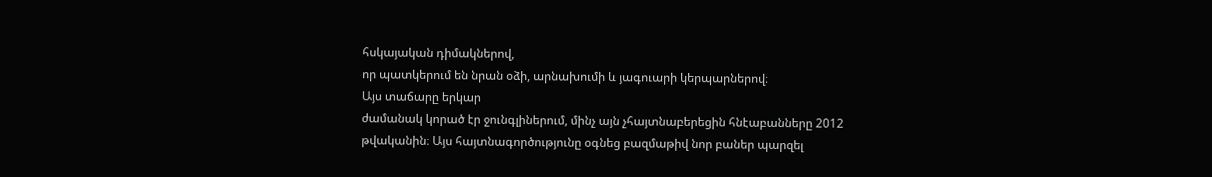հսկայական դիմակներով,
որ պատկերում են նրան օձի, արնախումի և յագուարի կերպարներով։
Այս տաճարը երկար
ժամանակ կորած էր ջունգլիներում, մինչ այն չհայտնաբերեցին հնէաբանները 2012
թվականին։ Այս հայտնագործությունը օգնեց բազմաթիվ նոր բաներ պարզել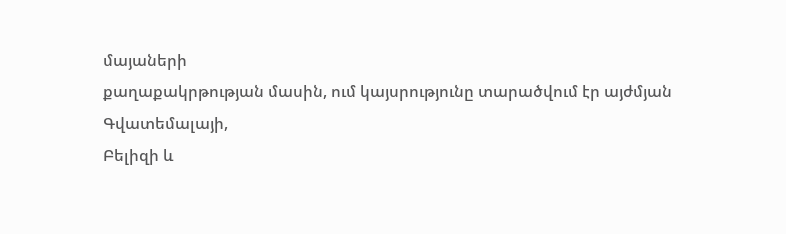մայաների
քաղաքակրթության մասին, ում կայսրությունը տարածվում էր այժմյան Գվատեմալայի,
Բելիզի և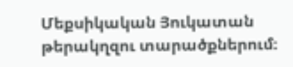Մեքսիկական Յուկատան թերակղզու տարածքներում։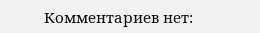Комментариев нет: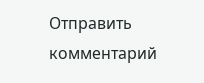Отправить комментарий